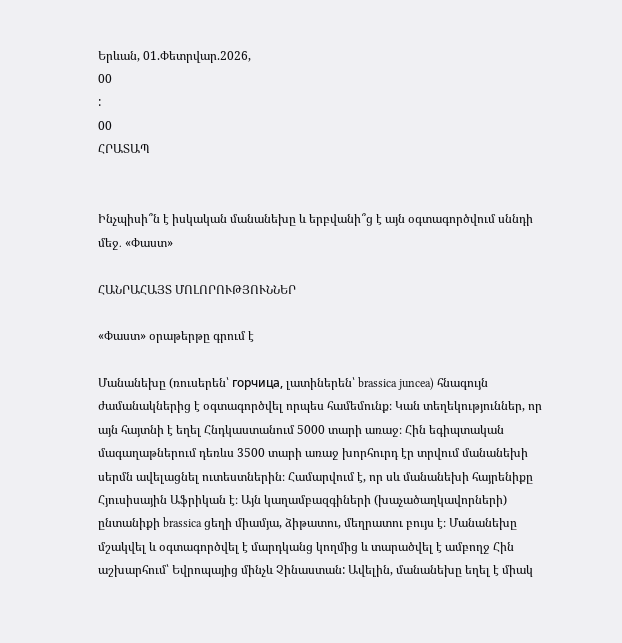Երևան, 01.Փետրվար.2026,
00
:
00
ՀՐԱՏԱՊ


Ինչպիսի՞ն է իսկական մանանեխը և երբվանի՞ց է այն օգտագործվում սննդի մեջ․ «Փաստ»

ՀԱՆՐԱՀԱՅՏ ՄՈԼՈՐՈՒԹՅՈՒՆՆԵՐ

«Փաստ» օրաթերթը գրում է

Մանանեխը (ռուսերեն՝ горчица, լատիներեն՝ brassica juncea) հնագույն ժամանակներից է օգտագործվել որպես համեմունք։ Կան տեղեկություններ, որ այն հայտնի է եղել Հնդկաստանում 5000 տարի առաջ։ Հին եգիպտական մագաղաթներում դեռևս 3500 տարի առաջ խորհուրդ էր տրվում մանանեխի սերմն ավելացնել ուտեստներին։ Համարվում է, որ սև մանանեխի հայրենիքը Հյուսիսային Աֆրիկան է։ Այն կաղամբազգիների (խաչածաղկավորների) ընտանիքի brassica ցեղի միամյա, ձիթատու, մեղրատու բույս է։ Մանանեխը մշակվել և օգտագործվել է մարդկանց կողմից և տարածվել է ամբողջ Հին աշխարհում՝ Եվրոպայից մինչև Չինաստան: Ավելին, մանանեխը եղել է միակ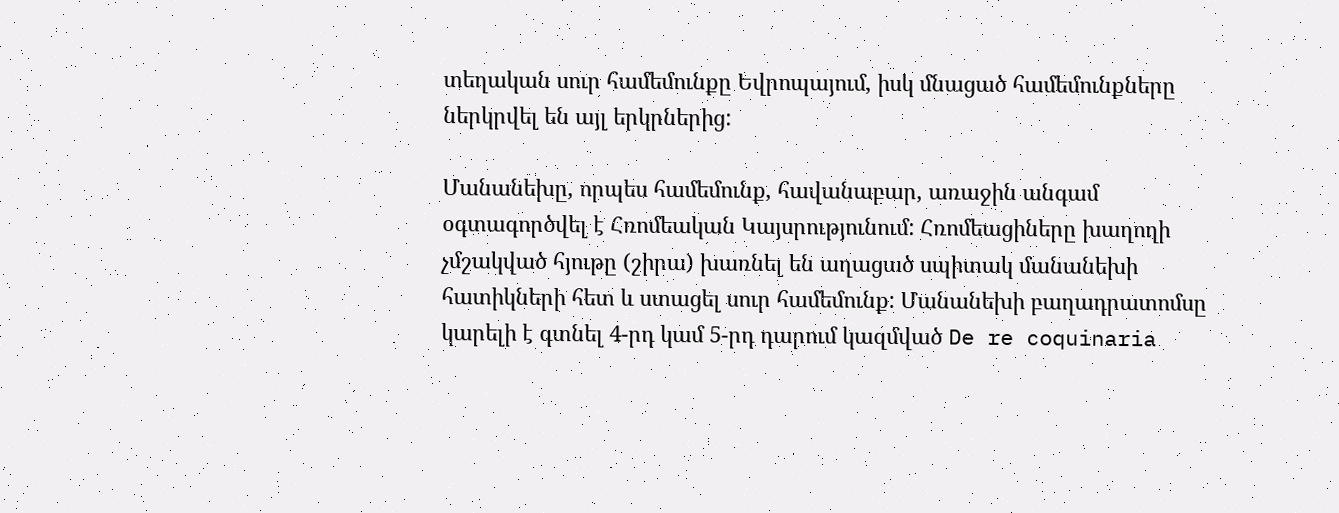տեղական սուր համեմունքը Եվրոպայում, իսկ մնացած համեմունքները ներկրվել են այլ երկրներից:

Մանանեխը, որպես համեմունք, հավանաբար, առաջին անգամ օգտագործվել է Հռոմեական Կայսրությունում: Հռոմեացիները խաղողի չմշակված հյութը (շիրա) խառնել են աղացած սպիտակ մանանեխի հատիկների հետ և ստացել սուր համեմունք: Մանանեխի բաղադրատոմսը կարելի է գտնել 4-րդ կամ 5-րդ դարում կազմված De re coquinaria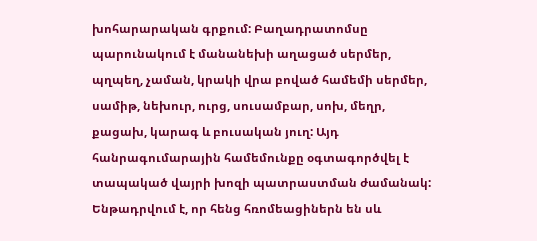խոհարարական գրքում: Բաղադրատոմսը պարունակում է մանանեխի աղացած սերմեր, պղպեղ, չաման, կրակի վրա բոված համեմի սերմեր, սամիթ, նեխուր, ուրց, սուսամբար, սոխ, մեղր, քացախ, կարագ և բուսական յուղ: Այդ հանրագումարային համեմունքը օգտագործվել է տապակած վայրի խոզի պատրաստման ժամանակ: Ենթադրվում է, որ հենց հռոմեացիներն են սև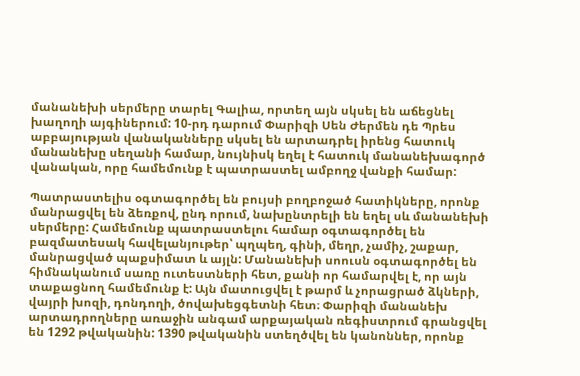մանանեխի սերմերը տարել Գալիա, որտեղ այն սկսել են աճեցնել խաղողի այգիներում: 10-րդ դարում Փարիզի Սեն Ժերմեն դե Պրես աբբայության վանականները սկսել են արտադրել իրենց հատուկ մանանեխը սեղանի համար, նույնիսկ եղել է հատուկ մանանեխագործ վանական, որը համեմունք է պատրաստել ամբողջ վանքի համար:

Պատրաստելիս օգտագործել են բույսի բողբոջած հատիկները, որոնք մանրացվել են ձեռքով, ընդ որում, նախընտրելի են եղել սև մանանեխի սերմերը: Համեմունք պատրաստելու համար օգտագործել են բազմատեսակ հավելանյութեր՝ պղպեղ, գինի, մեղր, չամիչ, շաքար, մանրացված պաքսիմատ և այլն: Մանանեխի սոուսն օգտագործել են հիմնականում սառը ուտեստների հետ, քանի որ համարվել է, որ այն տաքացնող համեմունք է: Այն մատուցվել է թարմ և չորացրած ձկների, վայրի խոզի, դոնդողի, ծովախեցգետնի հետ։ Փարիզի մանանեխ արտադրողները առաջին անգամ արքայական ռեգիստրում գրանցվել են 1292 թվականին: 1390 թվականին ստեղծվել են կանոններ, որոնք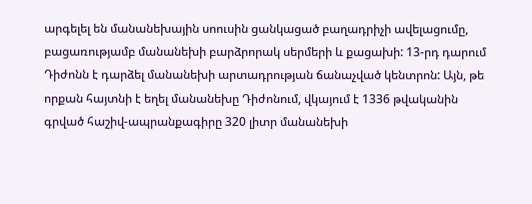արգելել են մանանեխային սոուսին ցանկացած բաղադրիչի ավելացումը, բացառությամբ մանանեխի բարձրորակ սերմերի և քացախի: 13-րդ դարում Դիժոնն է դարձել մանանեխի արտադրության ճանաչված կենտրոն: Այն, թե որքան հայտնի է եղել մանանեխը Դիժոնում, վկայում է 1336 թվականին գրված հաշիվ-ապրանքագիրը 320 լիտր մանանեխի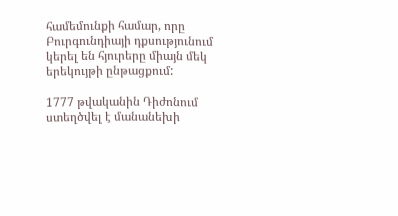համեմունքի համար, որը Բուրգունդիայի դքսությունում կերել են հյուրերը միայն մեկ երեկույթի ընթացքում:

1777 թվականին Դիժոնում ստեղծվել է մանանեխի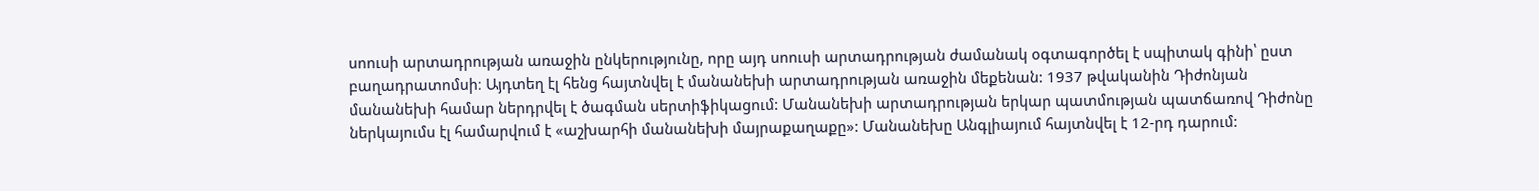սոուսի արտադրության առաջին ընկերությունը, որը այդ սոուսի արտադրության ժամանակ օգտագործել է սպիտակ գինի՝ ըստ բաղադրատոմսի։ Այդտեղ էլ հենց հայտնվել է մանանեխի արտադրության առաջին մեքենան: 1937 թվականին Դիժոնյան մանանեխի համար ներդրվել է ծագման սերտիֆիկացում: Մանանեխի արտադրության երկար պատմության պատճառով Դիժոնը ներկայումս էլ համարվում է «աշխարհի մանանեխի մայրաքաղաքը»: Մանանեխը Անգլիայում հայտնվել է 12-րդ դարում: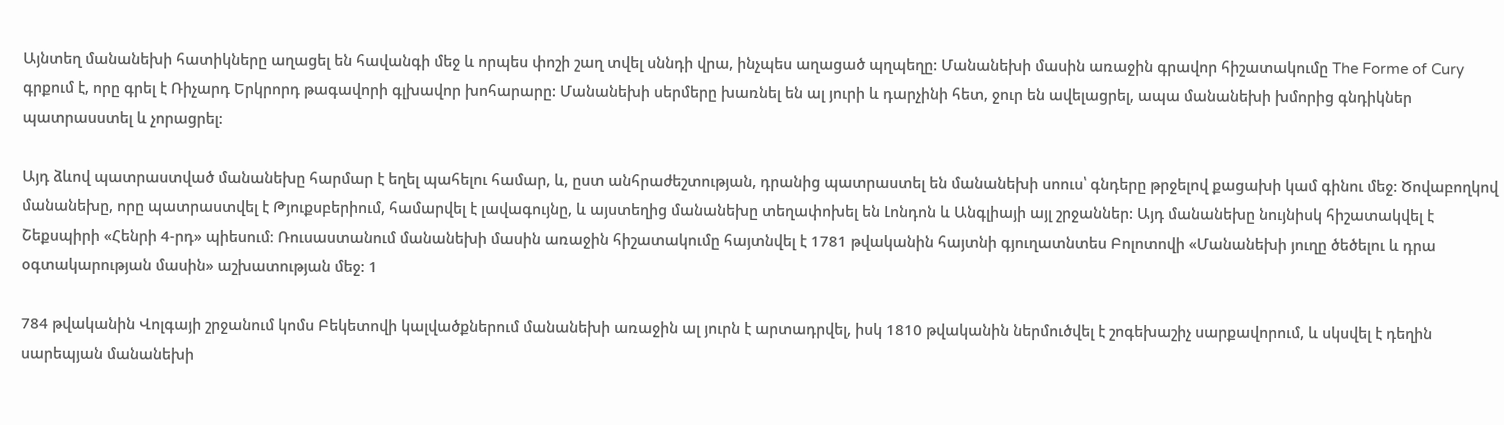Այնտեղ մանանեխի հատիկները աղացել են հավանգի մեջ և որպես փոշի շաղ տվել սննդի վրա, ինչպես աղացած պղպեղը: Մանանեխի մասին առաջին գրավոր հիշատակումը The Forme of Cury գրքում է, որը գրել է Ռիչարդ Երկրորդ թագավորի գլխավոր խոհարարը: Մանանեխի սերմերը խառնել են ալ յուրի և դարչինի հետ, ջուր են ավելացրել, ապա մանանեխի խմորից գնդիկներ պատրասստել և չորացրել:

Այդ ձևով պատրաստված մանանեխը հարմար է եղել պահելու համար, և, ըստ անհրաժեշտության, դրանից պատրաստել են մանանեխի սոուս՝ գնդերը թրջելով քացախի կամ գինու մեջ: Ծովաբողկով մանանեխը, որը պատրաստվել է Թյուքսբերիում, համարվել է լավագույնը, և այստեղից մանանեխը տեղափոխել են Լոնդոն և Անգլիայի այլ շրջաններ: Այդ մանանեխը նույնիսկ հիշատակվել է Շեքսպիրի «Հենրի 4-րդ» պիեսում։ Ռուսաստանում մանանեխի մասին առաջին հիշատակումը հայտնվել է 1781 թվականին հայտնի գյուղատնտես Բոլոտովի «Մանանեխի յուղը ծեծելու և դրա օգտակարության մասին» աշխատության մեջ: 1

784 թվականին Վոլգայի շրջանում կոմս Բեկետովի կալվածքներում մանանեխի առաջին ալ յուրն է արտադրվել, իսկ 1810 թվականին ներմուծվել է շոգեխաշիչ սարքավորում, և սկսվել է դեղին սարեպյան մանանեխի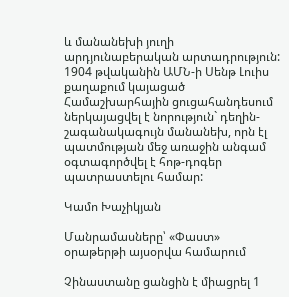և մանանեխի յուղի արդյունաբերական արտադրություն: 1904 թվականին ԱՄՆ-ի Սենթ Լուիս քաղաքում կայացած Համաշխարհային ցուցահանդեսում ներկայացվել է նորություն` դեղին-շագանակագույն մանանեխ, որն էլ պատմության մեջ առաջին անգամ օգտագործվել է հոթ-դոգեր պատրաստելու համար:

Կամո Խաչիկյան

Մանրամասները՝ «Փաստ» օրաթերթի այսօրվա համարում

Չինաստանը ցանցին է միացրել 1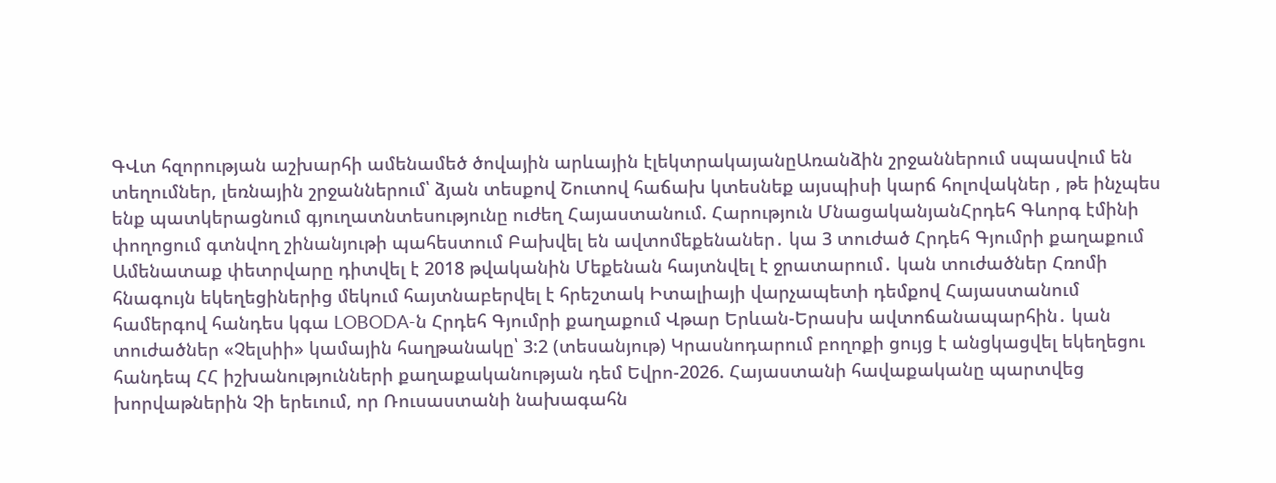ԳՎտ հզորության աշխարհի ամենամեծ ծովային արևային էլեկտրակայանըԱռանձին շրջաններում սպասվում են տեղումներ, լեռնային շրջաններում՝ ձյան տեսքով Շուտով հաճախ կտեսնեք այսպիսի կարճ հոլովակներ , թե ինչպես ենք պատկերացնում գյուղատնտեսությունը ուժեղ Հայաստանում. Հարություն ՄնացականյանՀրդեհ Գևորգ էմինի փողոցում գտնվող շինանյութի պահեստում Բախվել են ավտոմեքենաներ․ կա 3 տուժած Հրդեհ Գյումրի քաղաքում Ամենատաք փետրվարը դիտվել է 2018 թվականին Մեքենան հայտնվել է ջրատարում․ կան տուժածներ Հռոմի հնագույն եկեղեցիներից մեկում հայտնաբերվել է հրեշտակ Իտալիայի վարչապետի դեմքով Հայաստանում համերգով հանդես կգա LOBODA-ն Հրդեհ Գյումրի քաղաքում Վթար Երևան-Երասխ ավտոճանապարհին․ կան տուժածներ «Չելսիի» կամային հաղթանակը՝ 3:2 (տեսանյութ) Կրասնոդարում բողոքի ցույց է անցկացվել եկեղեցու հանդեպ ՀՀ իշխանությունների քաղաքականության դեմ Եվրո-2026. Հայաստանի հավաքականը պարտվեց խորվաթներին Չի երեւում, որ Ռուսաստանի նախագահն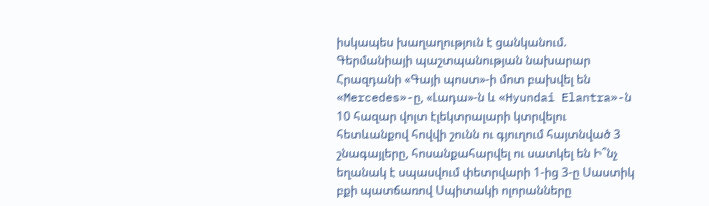իսկապես խաղաղություն է ցանկանում. Գերմանիայի պաշտպանության նախարար Հրազդանի «Գայի պոստ»-ի մոտ բախվել են «Mercedes»-ը, «Լադա»-ն և «Hyundai Elantra»-ն 10 հազար վոլտ էլեկտրալարի կտրվելու հետևանքով հովվի շունն ու գյուղում հայտնված 3 շնագայլերը, հոսանքահարվել ու սատկել են Ի՞նչ եղանակ է սպասվում փետրվարի 1-ից 3-ը Սաստիկ բքի պատճառով Սպիտակի ոլորանները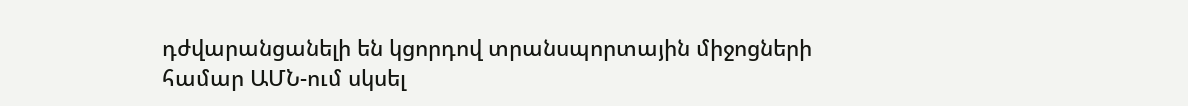դժվարանցանելի են կցորդով տրանսպորտային միջոցների համար ԱՄՆ-ում սկսել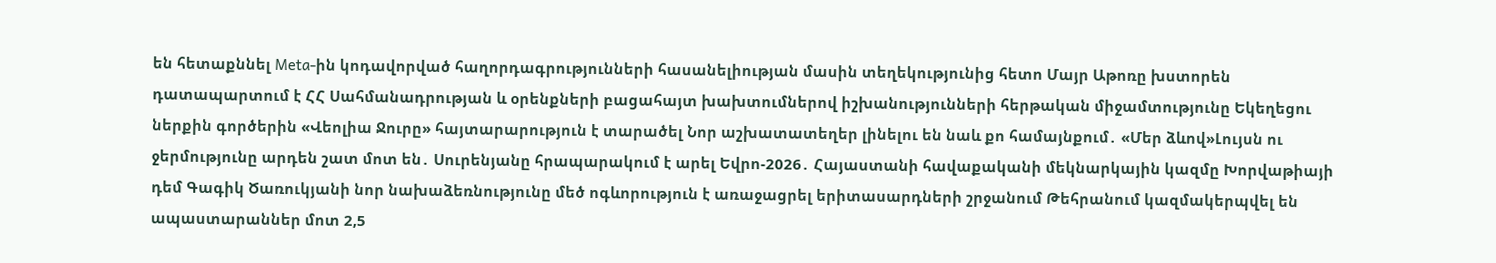են հետաքննել Meta-ին կոդավորված հաղորդագրությունների հասանելիության մասին տեղեկությունից հետո Մայր Աթոռը խստորեն դատապարտում է ՀՀ Սահմանադրության և օրենքների բացահայտ խախտումներով իշխանությունների հերթական միջամտությունը Եկեղեցու ներքին գործերին «Վեոլիա Ջուրը» հայտարարություն է տարածել Նոր աշխատատեղեր լինելու են նաև քո համայնքում․ «Մեր ձևով»Լույսն ու ջերմությունը արդեն շատ մոտ են․ Սուրենյանը հրապարակում է արել Եվրո-2026․ Հայաստանի հավաքականի մեկնարկային կազմը Խորվաթիայի դեմ Գագիկ Ծառուկյանի նոր նախաձեռնությունը մեծ ոգևորություն է առաջացրել երիտասարդների շրջանում Թեհրանում կազմակերպվել են ապաստարաններ մոտ 2,5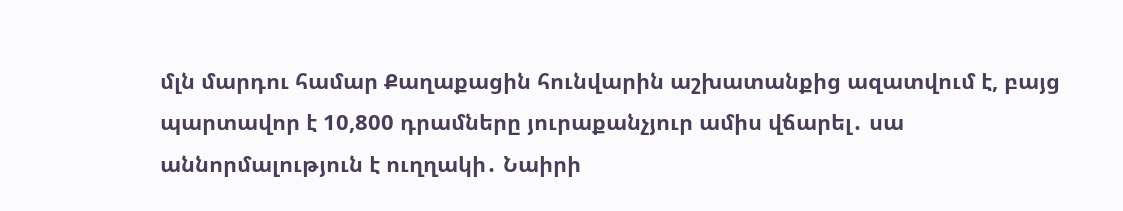մլն մարդու համար Քաղաքացին հունվարին աշխատանքից ազատվում է, բայց պարտավոր է 10,800 դրամները յուրաքանչյուր ամիս վճարել․ սա աննորմալություն է ուղղակի․ Նաիրի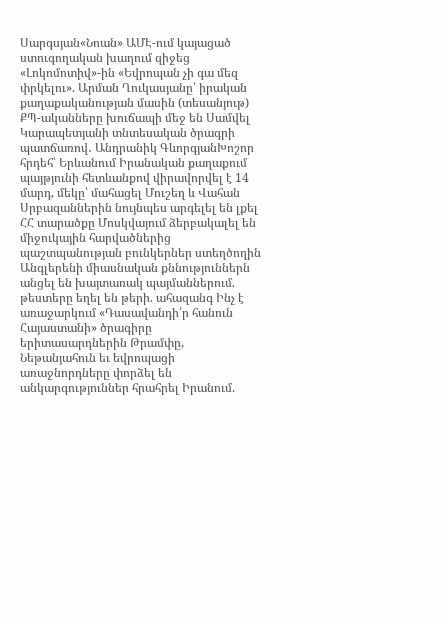Սարգսյան«Նոան» ԱՄԷ-ում կայացած ստուգողական խաղում զիջեց «Լոկոմոտիվ»-ին «Եվրոպան չի գա մեզ փրկելու». Արման Ղուկասյանը՝ իրական քաղաքականության մասին (տեսանյութ) ՔՊ-ականները խուճապի մեջ են Սամվել Կարապետյանի տնտեսական ծրագրի պատճառով․ Անդրանիկ ԳևորգյանԽոշոր հրդեհ՝ Երևանում Իրանական քաղաքում պայթյունի հետևանքով վիրավորվել է 14 մարդ, մեկը՝ մահացել Մուշեղ և Վահան Սրբազաններին նույնպես արգելել են լքել ՀՀ տարածքը Մոսկվայում ձերբակալել են միջուկային հարվածներից պաշտպանության բունկերներ ստեղծողին Անգլերենի միասնական քննություններն անցել են խայտառակ պայմաններում. թեստերը եղել են թերի. ահազանգ Ինչ է առաջարկում «Դասավանդի՛ր հանուն Հայաստանի» ծրագիրը երիտասարդներին Թրամփը, Նեթանյահուն եւ եվրոպացի առաջնորդները փորձել են անկարգություններ հրահրել Իրանում.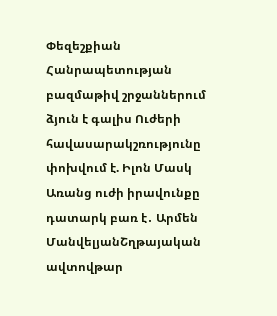Փեզեշքիան Հանրապետության բազմաթիվ շրջաններում ձյուն է գալիս Ուժերի հավասարակշռությունը փոխվում է. Իլոն Մասկ Առանց ուժի իրավունքը դատարկ բառ է․ Արմեն ՄանվելյանՇղթայական ավտովթար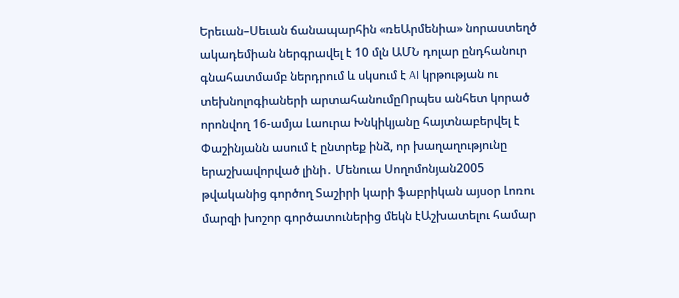Երեւան–Սեւան ճանապարհին «ռեԱրմենիա» նորաստեղծ ակադեմիան ներգրավել է 10 մլն ԱՄՆ դոլար ընդհանուր գնահատմամբ ներդրում և սկսում է AI կրթության ու տեխնոլոգիաների արտահանումըՈրպես անհետ կորած որոնվող 16-ամյա Լաուրա Խնկիկյանը հայտնաբերվել է Փաշինյանն ասում է ընտրեք ինձ, որ խաղաղությունը երաշխավորված լինի․ Մենուա Սողոմոնյան2005 թվականից գործող Տաշիրի կարի ֆաբրիկան այսօր Լոռու մարզի խոշոր գործատուներից մեկն էԱշխատելու համար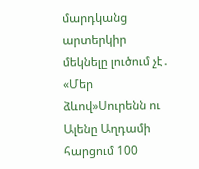մարդկանց արտերկիր մեկնելը լուծում չէ․ «Մեր ձևով»Սուրենն ու Ալենը Աղդամի հարցում 100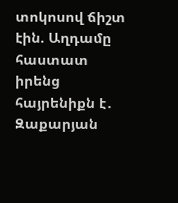տոկոսով ճիշտ էին. Աղդամը հաստատ իրենց հայրենիքն է․ Զաքարյան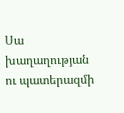Սա խաղաղության ու պատերազմի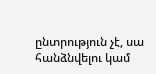ընտրություն չէ, սա հանձնվելու կամ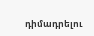դիմադրելու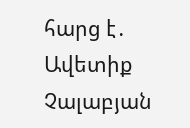հարց է․ Ավետիք Չալաբյան